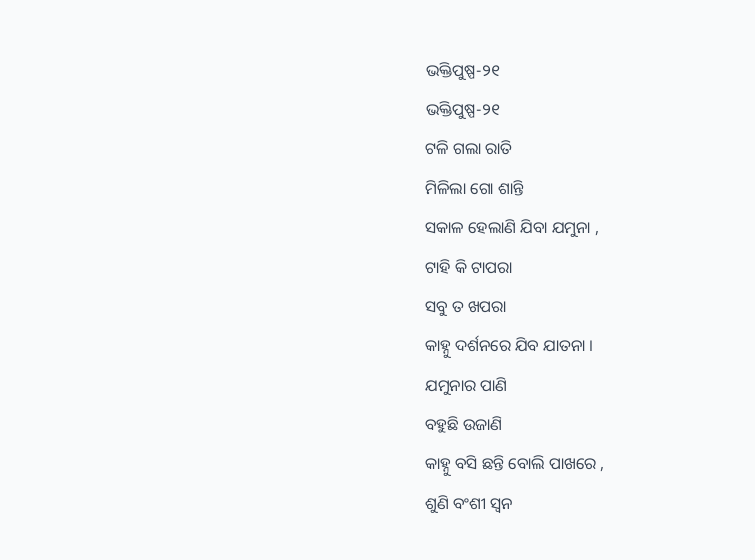ଭକ୍ତିପୁଷ୍ପ-୨୧
ଭକ୍ତିପୁଷ୍ପ-୨୧
ଟଳି ଗଲା ରାତି
ମିଳିଲା ଗୋ ଶାନ୍ତି
ସକାଳ ହେଲାଣି ଯିବା ଯମୁନା ,
ଟାହି କି ଟାପରା
ସବୁ ତ ଖପରା
କାହ୍ନୁ ଦର୍ଶନରେ ଯିବ ଯାତନା ।
ଯମୁନାର ପାଣି
ବହୁଛି ଉଜାଣି
କାହ୍ନୁ ବସି ଛନ୍ତି ବୋଲି ପାଖରେ ,
ଶୁଣି ବଂଶୀ ସ୍ବନ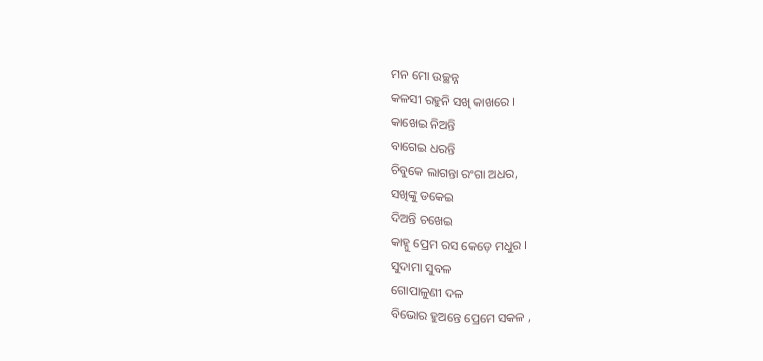ମନ ମୋ ଉଚ୍ଛନ୍ନ
କଳସୀ ରହୁନି ସଖି କାଖରେ ।
କାଖେଇ ନିଅନ୍ତି
ବାଗେଇ ଧରନ୍ତି
ଚିବୁକେ ଲାଗନ୍ତା ରଂଗା ଅଧର,
ସଖିଙ୍କୁ ଡକେଇ
ଦିଅନ୍ତି ଚଖେଇ
କାହ୍ନୁ ପ୍ରେମ ରସ କେଡ଼େ ମଧୁର ।
ସୁଦାମା ସୁବଳ
ଗୋପାଳୁଣୀ ଦଳ
ବିଭୋର ହୁଅନ୍ତେ ପ୍ରେମେ ସକଳ ,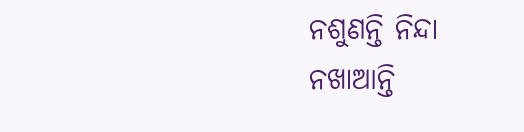ନଶୁଣନ୍ତି ନିନ୍ଦା
ନଖାଆନ୍ତି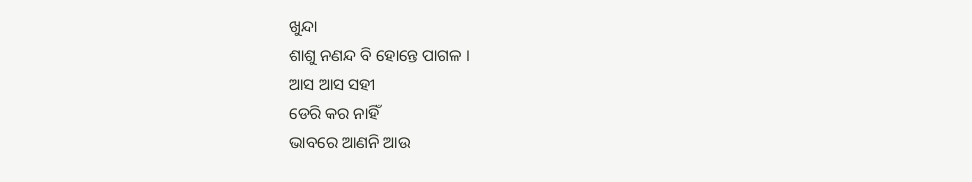ଖୁନ୍ଦା
ଶାଶୁ ନଣନ୍ଦ ବି ହୋନ୍ତେ ପାଗଳ ।
ଆସ ଆସ ସହୀ
ଡେରି କର ନାହିଁ
ଭାବରେ ଆଣନି ଆଉ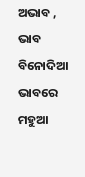ଅଭାବ ,
ଭାବ ବିନୋଦିଆ
ଭାବରେ ମହୁଆ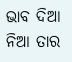ଭାବ ଦିଆ ନିଆ ତାର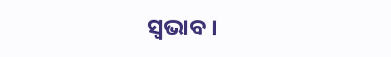ସ୍ବଭାବ ।